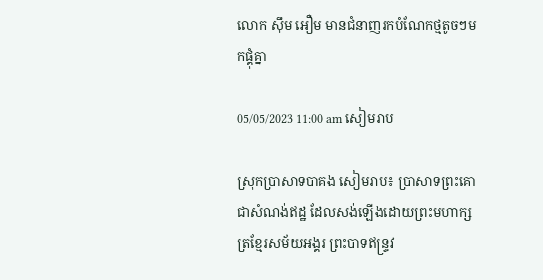លោក ស៊ឹម អឿម មានជំនាញរកបំណែកថ្មតូចៗមកផ្គុំគ្នា

05/05/2023 11:00 am សៀមរាប

ស្រុកប្រាសាទបាគង សៀមរាប៖ ប្រាសាទព្រះគោ ជាសំណង់ឥដ្ឋ ដែលសង់ឡើងដោយព្រះមហាក្សត្រខ្មែរសម័យអង្គរ ព្រះបាទឥន្រ្ទវ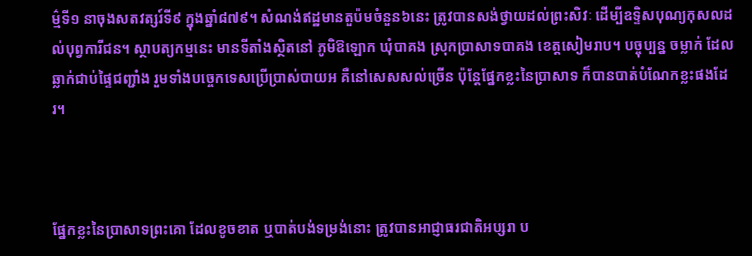ម៌្មទី១ នាចុងសតវត្សរ៍ទី៩ ក្នុងឆ្នាំ៨៧៩។ សំណង់ឥដ្ឋមានតួប៉មចំនួន៦នេះ ត្រូវបានសង់ថ្វាយដល់ព្រះសិវៈ ដើម្បីឧទ្ទិសបុណ្យកុសលដល់បុព្វការីជន។ ស្ថាបត្យកម្មនេះ មានទីតាំងស្ថិតនៅ ភូមិឱឡោក ឃុំបាគង ស្រុកប្រាសាទបាគង ខេត្តសៀមរាប។ បច្ចុប្បន្ន ចម្លាក់ ដែលឆ្លាក់ជាប់ផ្ទៃជញ្ជាំង រួមទាំងបច្ចេកទេសប្រើប្រាស់បាយអ គឺនៅសេសសល់ច្រើន ប៉ុន្តែផ្នែកខ្លះនៃប្រាសាទ ក៏បានបាត់បំណែកខ្លះផងដែរ។



ផ្នែកខ្លះនៃប្រាសាទព្រះគោ ដែលខូចខាត ឬបាត់បង់ទម្រង់នោះ ត្រូវបានអាជ្ញាធរជាតិអប្សរា ប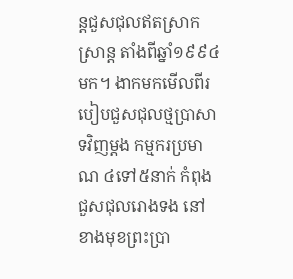ន្តជួសជុលឥតស្រាកស្រាន្ត តាំងពីឆ្នាំ១៩៩៤មក។ ងាកមកមើលពីរបៀបជួសជុលថ្មប្រាសាទវិញម្តង កម្មករប្រមាណ ៤ទៅ៥នាក់ កំពុងជួសជុលរោងទង នៅខាងមុខព្រះប្រា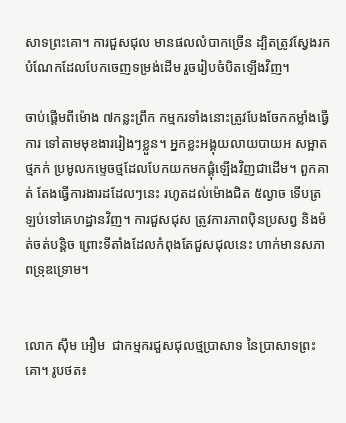សាទព្រះគោ។ ការជួសជុល មានផលលំបាកច្រើន ដ្បិតត្រូវស្វែងរកបំណែកដែលបែកចេញទម្រង់ដើម រួចរៀបចំបិតឡើងវិញ។

ចាប់ផ្តើមពីម៉ោង ៧កន្លះព្រឹក កម្មករទាំងនោះត្រូវបែងចែកកម្លាំងធ្វើការ ទៅតាមមុខងាររៀងៗខ្លួន។ អ្នកខ្លះអង្គុយលាយបាយអ សម្អាតថ្មភក់ ប្រមូលកម្ទេចថ្មដែលបែកយកមកផ្គុំឡើងវិញជាដើម។ ពួកគាត់ តែងធ្វើការងារដដែលៗនេះ រហូតដល់ម៉ោងជិត ៥ល្ងាច ទើបត្រឡប់ទៅគេហដ្ឋានវិញ។ ការជួសជុស ត្រូវការភាពប៉ិនប្រសព្វ និងម៉ត់ចត់បន្តិច ព្រោះទីតាំងដែលកំពុងតែជួសជុលនេះ ហាក់មានសភាពទ្រុឌទ្រោម។


លោក ស៊ឹម អឿម  ជាកម្មករជួសជុលថ្មប្រាសាទ នៃប្រាសាទព្រះគោ។ រូបថត៖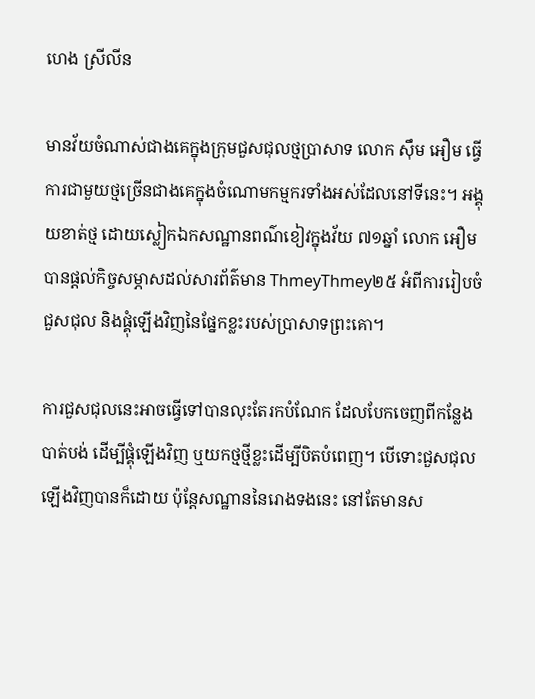ហេង ស្រីលីន

មានវ័យចំណាស់ជាងគេក្នុងក្រុមជួសជុលថ្មប្រាសាទ លោក ស៊ឹម អឿម ធ្វើការជាមួយថ្មច្រើនជាងគេក្នុងចំណោមកម្មករទាំងអស់ដែលនៅទីនេះ។ អង្គុយខាត់ថ្ម ដោយស្លៀកឯកសណ្ឋានពណ៌ខៀវក្នុងវ័យ ៧១ឆ្នាំ លោក អឿម បានផ្តល់កិច្ចសម្ភាសដល់សារព័ត៌មាន ThmeyThmey២៥ អំពីការរៀបចំជួសជុល និងផ្គុំឡើងវិញនៃផ្នែកខ្លះរបស់ប្រាសាទព្រះគោ។

ការជួសជុលនេះអាចធ្វើទៅបានលុះតែរកបំណែក ដែលបែកចេញពីកន្លែងបាត់បង់ ដើម្បីផ្គុំឡើងវិញ ឬយកថ្មថ្មីខ្លះដើម្បីបិតបំពេញ។ បើទោះជួសជុលឡើងវិញបានក៏ដោយ ប៉ុន្តែសណ្ឋាននៃរោងទងនេះ នៅតែមានស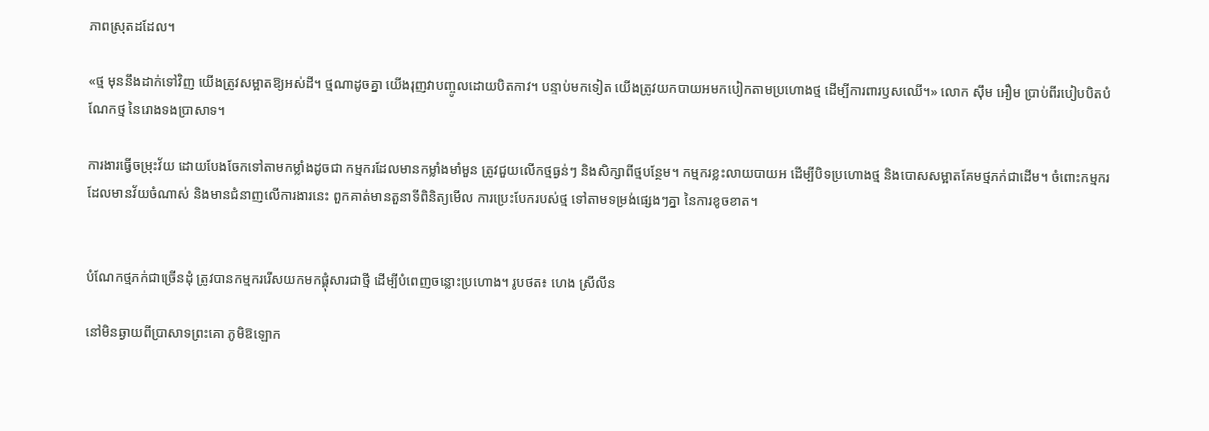ភាពស្រុតដដែល។

«ថ្ម មុននឹងដាក់ទៅវិញ យើងត្រូវសម្អាតឱ្យអស់ដី។ ថ្មណាដូចគ្នា យើងរុញវាបញ្ចូលដោយបិតកាវ។ បន្ទាប់មកទៀត យើងត្រូវយកបាយអមកបៀកតាមប្រហោងថ្ម ដើម្បីការពារឫសឈើ។» លោក ស៊ឹម អឿម ប្រាប់ពីរបៀបបិតបំណែកថ្ម នៃរោងទងប្រាសាទ។

ការងារធ្វើចម្រុះវ័យ ដោយបែងចែកទៅតាមកម្លាំងដូចជា កម្មករដែលមានកម្លាំងមាំមួន ត្រូវជួយលើកថ្មធ្ងន់ៗ និងសិក្សាពីថ្មបន្ថែម។ កម្មករខ្លះលាយបាយអ ដើម្បីបិទប្រហោងថ្ម និងបោសសម្អាតគែមថ្មភក់ជាដើម។ ចំពោះកម្មករដែលមានវ័យចំណាស់ និងមានជំនាញលើការងារនេះ ពួកគាត់មានតួនាទីពិនិត្យមើល ការប្រេះបែករបស់ថ្ម ទៅតាមទម្រង់ផ្សេងៗគ្នា នៃការខូចខាត។


បំណែកថ្មភក់ជាច្រើនដុំ ត្រូវបានកម្មកររើសយកមកផ្គុំសារជាថ្មី ដើម្បីបំពេញចន្លោះប្រហោង។ រូបថត៖ ហេង ស្រីលីន

នៅមិនឆ្ងាយពីប្រាសាទព្រះគោ ភូមិឱឡោក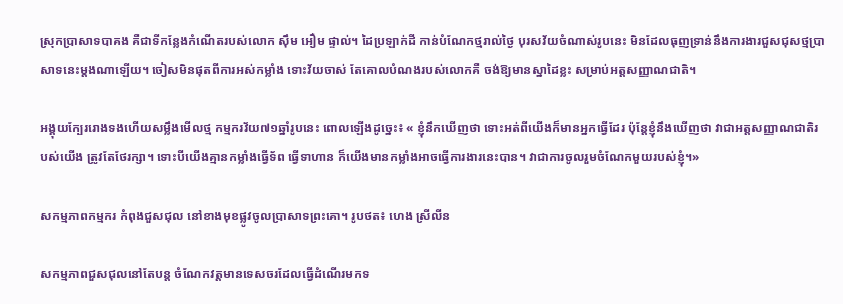ស្រុកប្រាសាទបាគង គឺជាទីកន្លែងកំណើតរបស់លោក ស៊ឹម អឿម ផ្ទាល់។ ដៃប្រឡាក់ដី កាន់បំណែកថ្មរាល់ថ្ងៃ បុរសវ័យចំណាស់រូបនេះ មិនដែលធុញទ្រាន់នឹងការងារជួសជុសថ្មប្រាសាទនេះម្តងណាឡើយ។ ចៀសមិនផុតពីការអស់កម្លាំង ទោះវ័យចាស់ តែគោលបំណងរបស់លោកគឺ ចង់ឱ្យមានស្នាដៃខ្លះ សម្រាប់អត្តសញ្ញាណជាតិ។

អង្គុយក្បែររោងទងហើយសម្លឹងមើលថ្ម កម្មករវ័យ៧១ឆ្នាំរូបនេះ ពោលឡើងដូច្នេះ៖ « ខ្ញុំនឹកឃើញថា ទោះអត់ពីយើងក៏មានអ្នកធ្វើដែរ ប៉ុន្តែខ្ញុំនឹងឃើញថា វាជាអត្តសញ្ញាណជាតិរបស់យើង ត្រូវតែថែរក្សា។ ទោះបីយើងគ្មានកម្លាំងធ្វើទ័ព ធ្វើទាហាន ក៏យើងមានកម្លាំងអាចធ្វើការងារនេះបាន។ វាជាការចូលរួមចំណែកមួយរបស់ខ្ញុំ។»

សកម្មភាពកម្មករ កំពុងជួសជុល នៅខាងមុខផ្លូវចូលប្រាសាទព្រះគោ។ រូបថត៖ ហេង ស្រីលីន

សកម្មភាពជួសជុលនៅតែបន្ត ចំណែកវត្តមានទេសចរដែលធ្វើដំណើរមកទ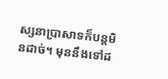ស្សនាប្រាសាទក៏បន្តមិនដាច់។ មុននឹងទៅដ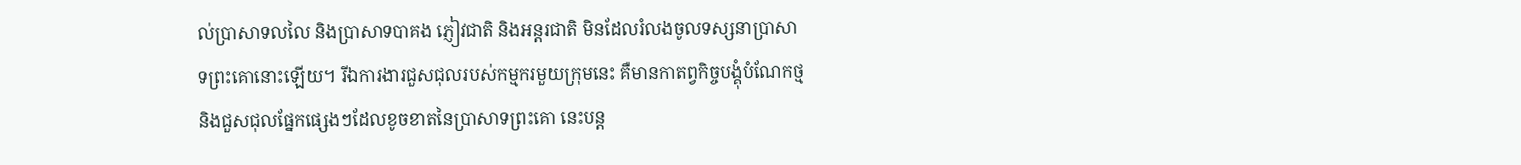ល់ប្រាសាទលលៃ និងប្រាសាទបាគង ភ្ញៀវជាតិ និងអន្តរជាតិ មិនដែលរំលងចូលទស្សនាប្រាសាទព្រះគោនោះឡើយ។ រីឯការងារជួសជុលរបស់កម្មករមួយក្រុមនេះ គឺមានកាតព្វកិច្ចបង្គុំបំណែកថ្ម និងជួសជុលផ្នែកផ្សេងៗដែលខូចខាតនៃប្រាសាទព្រះគោ នេះបន្ត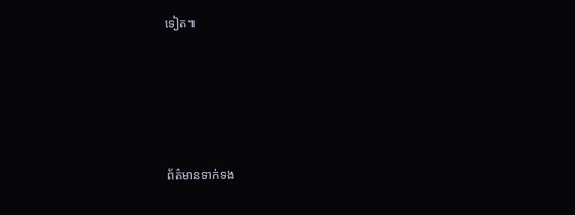ទៀត៕






ព័ត៌មានទាក់ទង